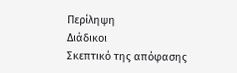Περίληψη
Διάδικοι
Σκεπτικό της απόφασης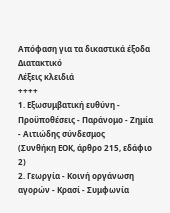Απόφαση για τα δικαστικά έξοδα
Διατακτικό
Λέξεις κλειδιά
++++
1. Εξωσυμβατική ευθύνη - Προϋποθέσεις - Παράνομο - Ζημία - Αιτιώδης σύνδεσμος
(Συνθήκη ΕΟΚ, άρθρο 215, εδάφιο 2)
2. Γεωργία - Κοινή οργάνωση αγορών - Κρασί - Συμφωνία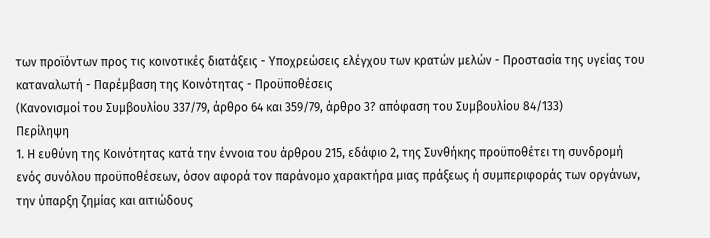των προϊόντων προς τις κοινοτικές διατάξεις - Υποχρεώσεις ελέγχου των κρατών μελών - Προστασία της υγείας του καταναλωτή - Παρέμβαση της Κοινότητας - Προϋποθέσεις
(Κανονισμοί του Συμβουλίου 337/79, άρθρο 64 και 359/79, άρθρο 3? απόφαση του Συμβουλίου 84/133)
Περίληψη
1. Η ευθύνη της Κοινότητας κατά την έννοια του άρθρου 215, εδάφιο 2, της Συνθήκης προϋποθέτει τη συνδρομή ενός συνόλου προϋποθέσεων, όσον αφορά τον παράνομο χαρακτήρα μιας πράξεως ή συμπεριφοράς των οργάνων, την ύπαρξη ζημίας και αιτιώδους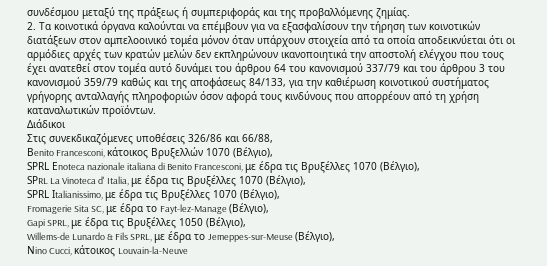συνδέσμου μεταξύ της πράξεως ή συμπεριφοράς και της προβαλλόμενης ζημίας.
2. Τα κοινοτικά όργανα καλούνται να επέμβουν για να εξασφαλίσουν την τήρηση των κοινοτικών διατάξεων στον αμπελοοινικό τομέα μόνον όταν υπάρχουν στοιχεία από τα οποία αποδεικνύεται ότι οι αρμόδιες αρχές των κρατών μελών δεν εκπληρώνουν ικανοποιητικά την αποστολή ελέγχου που τους έχει ανατεθεί στον τομέα αυτό δυνάμει του άρθρου 64 του κανονισμού 337/79 και του άρθρου 3 του κανονισμού 359/79 καθώς και της αποφάσεως 84/133, για την καθιέρωση κοινοτικού συστήματος γρήγορης ανταλλαγής πληροφοριών όσον αφορά τους κινδύνους που απορρέουν από τη χρήση καταναλωτικών προϊόντων.
Διάδικοι
Στις συνεκδικαζόμενες υποθέσεις 326/86 και 66/88,
Βenito Francesconi, κάτοικος Βρυξελλών 1070 (Βέλγιο),
SΡRL Εnoteca nazionale italiana di Benito Francesconi, με έδρα τις Βρυξέλλες 1070 (Βέλγιο),
SΡRL La Vinoteca d' Italia, με έδρα τις Βρυξέλλες 1070 (Βέλγιο),
SΡRL Ιtalianissimo, με έδρα τις Βρυξέλλες 1070 (Βέλγιο),
Fromagerie Sita SC, με έδρα το Fayt-lez-Manage (Βέλγιο),
Gapi SPRL, με έδρα τις Βρυξέλλες 1050 (Βέλγιο),
Willems-de Lunardo & Fils SPRL, με έδρα το Jemeppes-sur-Meuse (Βέλγιο),
Νino Cucci, κάτοικος Louvain-la-Neuve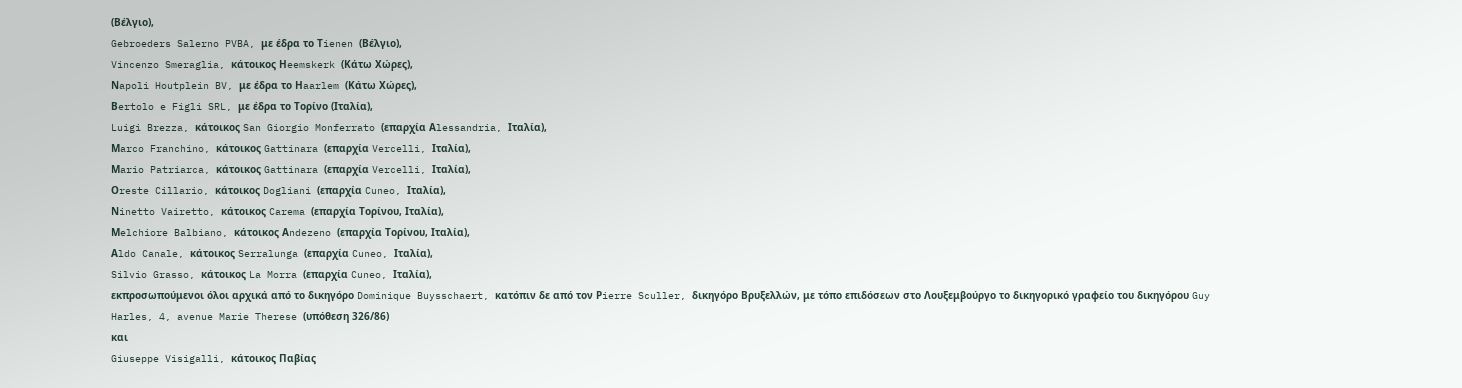(Βέλγιο),
Gebroeders Salerno PVBA, με έδρα το Τienen (Βέλγιο),
Vincenzo Smeraglia, κάτοικος Ηeemskerk (Κάτω Χώρες),
Νapoli Houtplein BV, με έδρα το Ηaarlem (Κάτω Χώρες),
Βertolo e Figli SRL, με έδρα το Τορίνο (Ιταλία),
Luigi Brezza, κάτοικος San Giorgio Monferrato (επαρχία Αlessandria, Ιταλία),
Μarco Franchino, κάτοικος Gattinara (επαρχία Vercelli, Ιταλία),
Μario Patriarca, κάτοικος Gattinara (επαρχία Vercelli, Ιταλία),
Οreste Cillario, κάτοικος Dogliani (επαρχία Cuneo, Ιταλία),
Νinetto Vairetto, κάτοικος Carema (επαρχία Τορίνου, Ιταλία),
Μelchiore Balbiano, κάτοικος Αndezeno (επαρχία Τορίνου, Ιταλία),
Αldo Canale, κάτοικος Serralunga (επαρχία Cuneo, Ιταλία),
Silvio Grasso, κάτοικος La Morra (επαρχία Cuneo, Ιταλία),
εκπροσωπούμενοι όλοι αρχικά από το δικηγόρο Dominique Buysschaert, κατόπιν δε από τον Ρierre Sculler, δικηγόρο Βρυξελλών, με τόπο επιδόσεων στο Λουξεμβούργο το δικηγορικό γραφείο του δικηγόρου Guy Harles, 4, avenue Marie Therese (υπόθεση 326/86)
και
Giuseppe Visigalli, κάτοικος Παβίας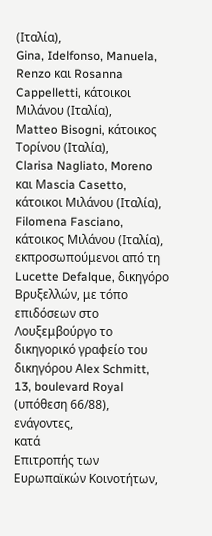(Ιταλία),
Gina, Idelfonso, Manuela, Renzo και Rosanna Cappelletti, κάτοικοι Μιλάνου (Ιταλία),
Μatteo Bisogni, κάτοικος Τορίνου (Ιταλία),
Clarisa Nagliato, Moreno και Μascia Casetto, κάτοικοι Μιλάνου (Ιταλία),
Filomena Fasciano, κάτοικος Μιλάνου (Ιταλία),
εκπροσωπούμενοι από τη Lucette Defalque, δικηγόρο Βρυξελλών, με τόπο επιδόσεων στο Λουξεμβούργο το δικηγορικό γραφείο του δικηγόρου Αlex Schmitt, 13, boulevard Royal (υπόθεση 66/88),
ενάγοντες,
κατά
Επιτροπής των Ευρωπαϊκών Κοινοτήτων,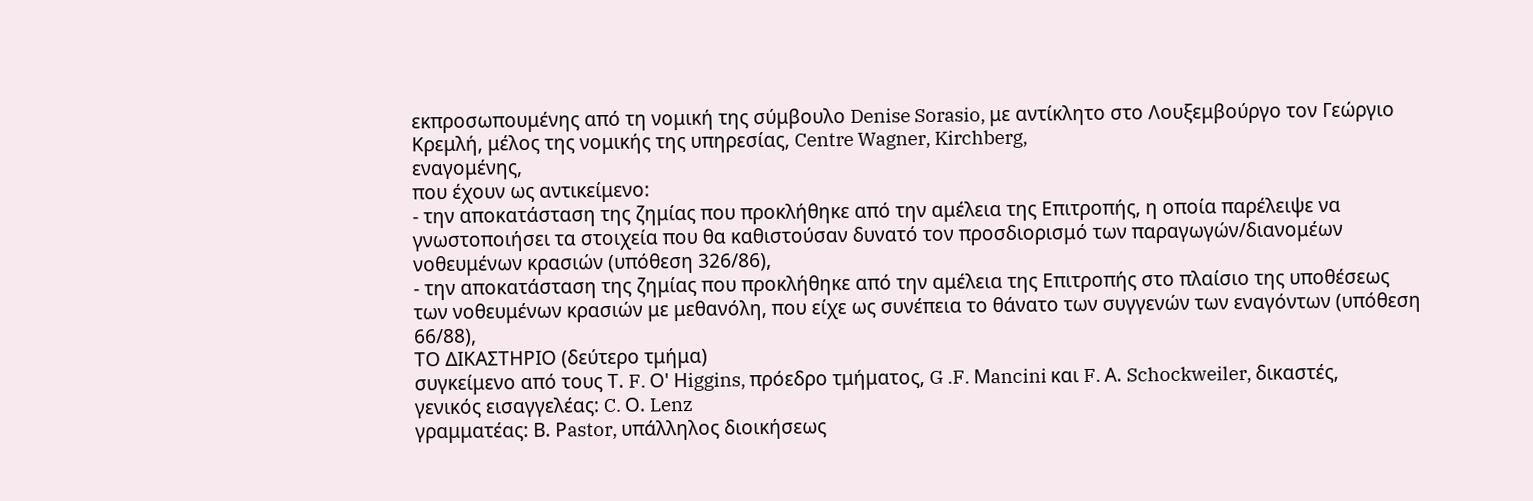εκπροσωπουμένης από τη νομική της σύμβουλο Denise Sorasio, με αντίκλητο στο Λουξεμβούργο τον Γεώργιο Κρεμλή, μέλος της νομικής της υπηρεσίας, Centre Wagner, Kirchberg,
εναγομένης,
που έχουν ως αντικείμενο:
- την αποκατάσταση της ζημίας που προκλήθηκε από την αμέλεια της Επιτροπής, η οποία παρέλειψε να γνωστοποιήσει τα στοιχεία που θα καθιστούσαν δυνατό τον προσδιορισμό των παραγωγών/διανομέων νοθευμένων κρασιών (υπόθεση 326/86),
- την αποκατάσταση της ζημίας που προκλήθηκε από την αμέλεια της Επιτροπής στο πλαίσιο της υποθέσεως των νοθευμένων κρασιών με μεθανόλη, που είχε ως συνέπεια το θάνατο των συγγενών των εναγόντων (υπόθεση 66/88),
ΤΟ ΔΙΚΑΣΤΗΡΙΟ (δεύτερο τμήμα)
συγκείμενο από τους Τ. F. Ο' Ηiggins, πρόεδρο τμήματος, G .F. Μancini και F. Α. Schockweiler, δικαστές,
γενικός εισαγγελέας: C. Ο. Lenz
γραμματέας: Β. Ρastor, υπάλληλος διοικήσεως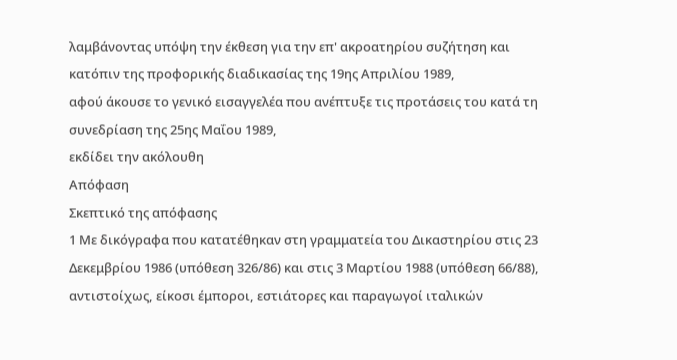λαμβάνοντας υπόψη την έκθεση για την επ' ακροατηρίου συζήτηση και κατόπιν της προφορικής διαδικασίας της 19ης Απριλίου 1989,
αφού άκουσε το γενικό εισαγγελέα που ανέπτυξε τις προτάσεις του κατά τη συνεδρίαση της 25ης Μαΐου 1989,
εκδίδει την ακόλουθη
Απόφαση
Σκεπτικό της απόφασης
1 Με δικόγραφα που κατατέθηκαν στη γραμματεία του Δικαστηρίου στις 23 Δεκεμβρίου 1986 (υπόθεση 326/86) και στις 3 Μαρτίου 1988 (υπόθεση 66/88), αντιστοίχως, είκοσι έμποροι, εστιάτορες και παραγωγοί ιταλικών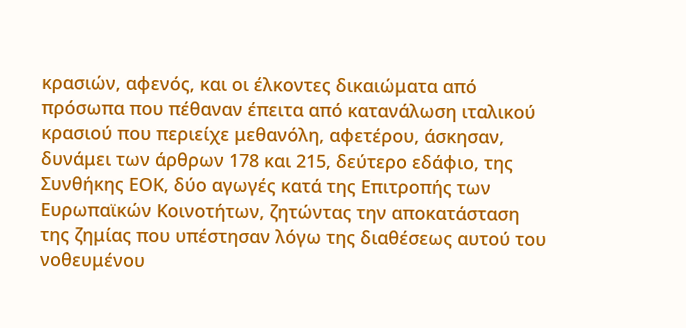κρασιών, αφενός, και οι έλκοντες δικαιώματα από πρόσωπα που πέθαναν έπειτα από κατανάλωση ιταλικού κρασιού που περιείχε μεθανόλη, αφετέρου, άσκησαν, δυνάμει των άρθρων 178 και 215, δεύτερο εδάφιο, της Συνθήκης ΕΟΚ, δύο αγωγές κατά της Επιτροπής των Ευρωπαϊκών Κοινοτήτων, ζητώντας την αποκατάσταση της ζημίας που υπέστησαν λόγω της διαθέσεως αυτού του νοθευμένου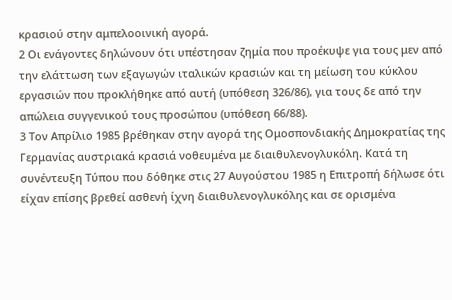κρασιού στην αμπελοοινική αγορά.
2 Οι ενάγοντες δηλώνουν ότι υπέστησαν ζημία που προέκυψε για τους μεν από την ελάττωση των εξαγωγών ιταλικών κρασιών και τη μείωση του κύκλου εργασιών που προκλήθηκε από αυτή (υπόθεση 326/86), για τους δε από την απώλεια συγγενικού τους προσώπου (υπόθεση 66/88).
3 Τον Απρίλιο 1985 βρέθηκαν στην αγορά της Ομοσπονδιακής Δημοκρατίας της Γερμανίας αυστριακά κρασιά νοθευμένα με διαιθυλενογλυκόλη. Κατά τη συνέντευξη Τύπου που δόθηκε στις 27 Αυγούστου 1985 η Επιτροπή δήλωσε ότι είχαν επίσης βρεθεί ασθενή ίχνη διαιθυλενογλυκόλης και σε ορισμένα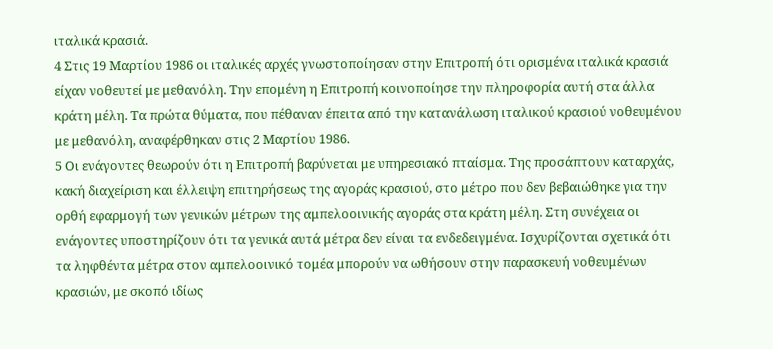ιταλικά κρασιά.
4 Στις 19 Μαρτίου 1986 οι ιταλικές αρχές γνωστοποίησαν στην Επιτροπή ότι ορισμένα ιταλικά κρασιά είχαν νοθευτεί με μεθανόλη. Την επομένη η Επιτροπή κοινοποίησε την πληροφορία αυτή στα άλλα κράτη μέλη. Τα πρώτα θύματα, που πέθαναν έπειτα από την κατανάλωση ιταλικού κρασιού νοθευμένου με μεθανόλη, αναφέρθηκαν στις 2 Μαρτίου 1986.
5 Οι ενάγοντες θεωρούν ότι η Επιτροπή βαρύνεται με υπηρεσιακό πταίσμα. Της προσάπτουν καταρχάς, κακή διαχείριση και έλλειψη επιτηρήσεως της αγοράς κρασιού, στο μέτρο που δεν βεβαιώθηκε για την ορθή εφαρμογή των γενικών μέτρων της αμπελοοινικής αγοράς στα κράτη μέλη. Στη συνέχεια οι ενάγοντες υποστηρίζουν ότι τα γενικά αυτά μέτρα δεν είναι τα ενδεδειγμένα. Ισχυρίζονται σχετικά ότι τα ληφθέντα μέτρα στον αμπελοοινικό τομέα μπορούν να ωθήσουν στην παρασκευή νοθευμένων κρασιών, με σκοπό ιδίως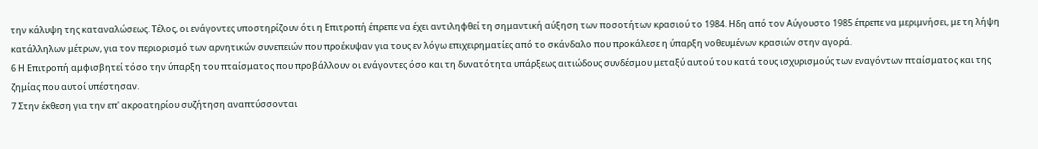την κάλυψη της καταναλώσεως. Τέλος, οι ενάγοντες υποστηρίζουν ότι η Επιτροπή έπρεπε να έχει αντιληφθεί τη σημαντική αύξηση των ποσοτήτων κρασιού το 1984. Ηδη από τον Αύγουστο 1985 έπρεπε να μεριμνήσει, με τη λήψη κατάλληλων μέτρων, για τον περιορισμό των αρνητικών συνεπειών που προέκυψαν για τους εν λόγω επιχειρηματίες από το σκάνδαλο που προκάλεσε η ύπαρξη νοθευμένων κρασιών στην αγορά.
6 Η Επιτροπή αμφισβητεί τόσο την ύπαρξη του πταίσματος που προβάλλουν οι ενάγοντες όσο και τη δυνατότητα υπάρξεως αιτιώδους συνδέσμου μεταξύ αυτού του κατά τους ισχυρισμούς των εναγόντων πταίσματος και της ζημίας που αυτοί υπέστησαν.
7 Στην έκθεση για την επ' ακροατηρίου συζήτηση αναπτύσσονται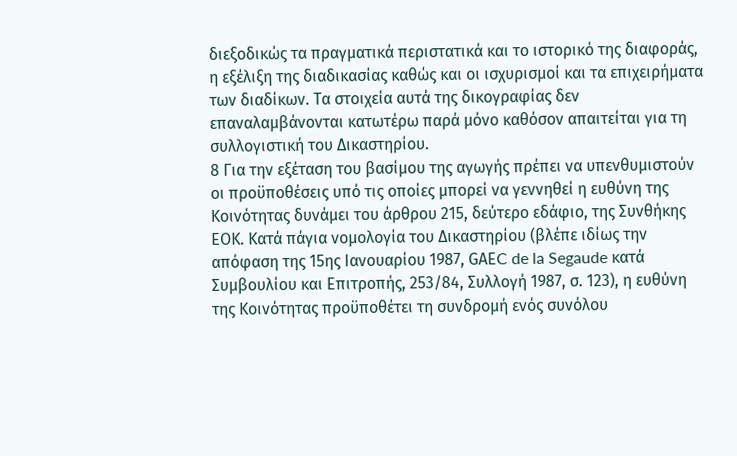διεξοδικώς τα πραγματικά περιστατικά και το ιστορικό της διαφοράς, η εξέλιξη της διαδικασίας καθώς και οι ισχυρισμοί και τα επιχειρήματα των διαδίκων. Τα στοιχεία αυτά της δικογραφίας δεν επαναλαμβάνονται κατωτέρω παρά μόνο καθόσον απαιτείται για τη συλλογιστική του Δικαστηρίου.
8 Για την εξέταση του βασίμου της αγωγής πρέπει να υπενθυμιστούν οι προϋποθέσεις υπό τις οποίες μπορεί να γεννηθεί η ευθύνη της Κοινότητας δυνάμει του άρθρου 215, δεύτερο εδάφιο, της Συνθήκης ΕΟΚ. Κατά πάγια νομολογία του Δικαστηρίου (βλέπε ιδίως την απόφαση της 15ης Ιανουαρίου 1987, GΑΕC de la Segaude κατά Συμβουλίου και Επιτροπής, 253/84, Συλλογή 1987, σ. 123), η ευθύνη της Κοινότητας προϋποθέτει τη συνδρομή ενός συνόλου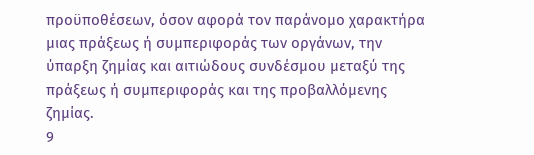προϋποθέσεων, όσον αφορά τον παράνομο χαρακτήρα μιας πράξεως ή συμπεριφοράς των οργάνων, την ύπαρξη ζημίας και αιτιώδους συνδέσμου μεταξύ της πράξεως ή συμπεριφοράς και της προβαλλόμενης ζημίας.
9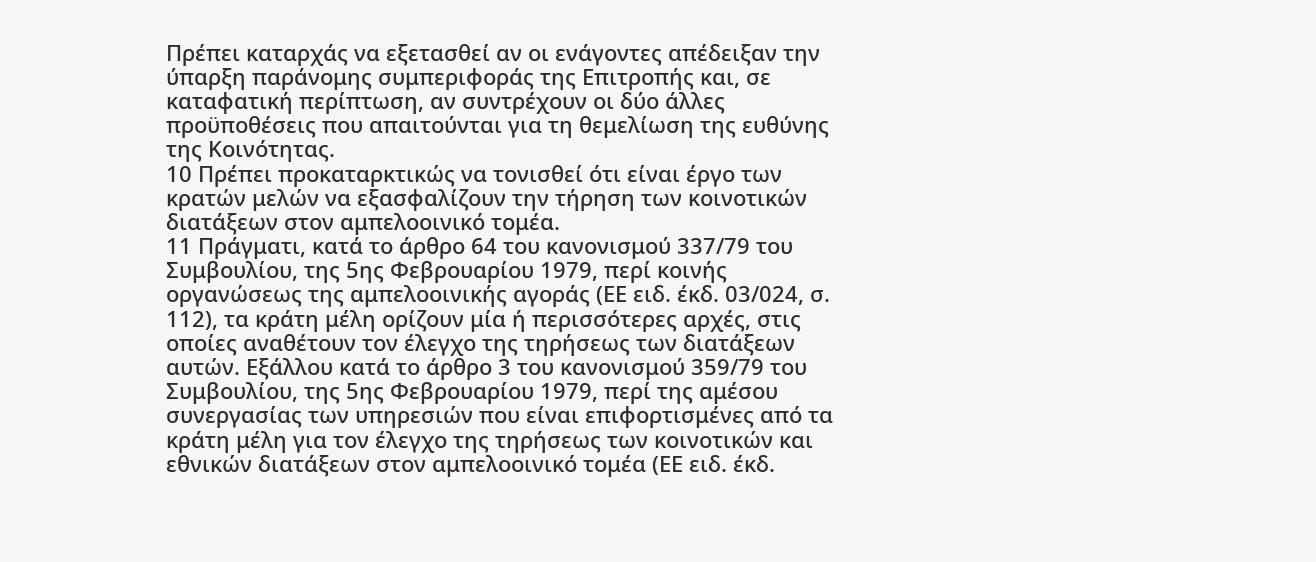Πρέπει καταρχάς να εξετασθεί αν οι ενάγοντες απέδειξαν την ύπαρξη παράνομης συμπεριφοράς της Επιτροπής και, σε καταφατική περίπτωση, αν συντρέχουν οι δύο άλλες προϋποθέσεις που απαιτούνται για τη θεμελίωση της ευθύνης της Κοινότητας.
10 Πρέπει προκαταρκτικώς να τονισθεί ότι είναι έργο των κρατών μελών να εξασφαλίζουν την τήρηση των κοινοτικών διατάξεων στον αμπελοοινικό τομέα.
11 Πράγματι, κατά το άρθρο 64 του κανονισμού 337/79 του Συμβουλίου, της 5ης Φεβρουαρίου 1979, περί κοινής οργανώσεως της αμπελοοινικής αγοράς (ΕΕ ειδ. έκδ. 03/024, σ. 112), τα κράτη μέλη ορίζουν μία ή περισσότερες αρχές, στις οποίες αναθέτουν τον έλεγχο της τηρήσεως των διατάξεων αυτών. Εξάλλου κατά το άρθρο 3 του κανονισμού 359/79 του Συμβουλίου, της 5ης Φεβρουαρίου 1979, περί της αμέσου συνεργασίας των υπηρεσιών που είναι επιφορτισμένες από τα κράτη μέλη για τον έλεγχο της τηρήσεως των κοινοτικών και εθνικών διατάξεων στον αμπελοοινικό τομέα (ΕΕ ειδ. έκδ.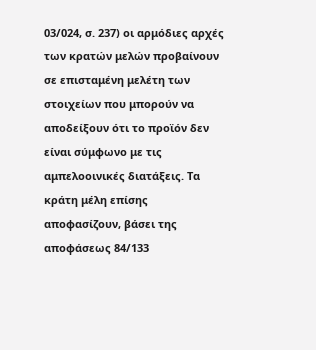03/024, σ. 237) οι αρμόδιες αρχές των κρατών μελών προβαίνουν σε επισταμένη μελέτη των στοιχείων που μπορούν να αποδείξουν ότι το προϊόν δεν είναι σύμφωνο με τις αμπελοοινικές διατάξεις. Τα κράτη μέλη επίσης αποφασίζουν, βάσει της αποφάσεως 84/133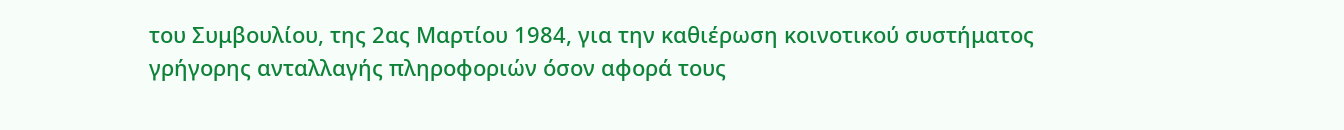του Συμβουλίου, της 2ας Μαρτίου 1984, για την καθιέρωση κοινοτικού συστήματος γρήγορης ανταλλαγής πληροφοριών όσον αφορά τους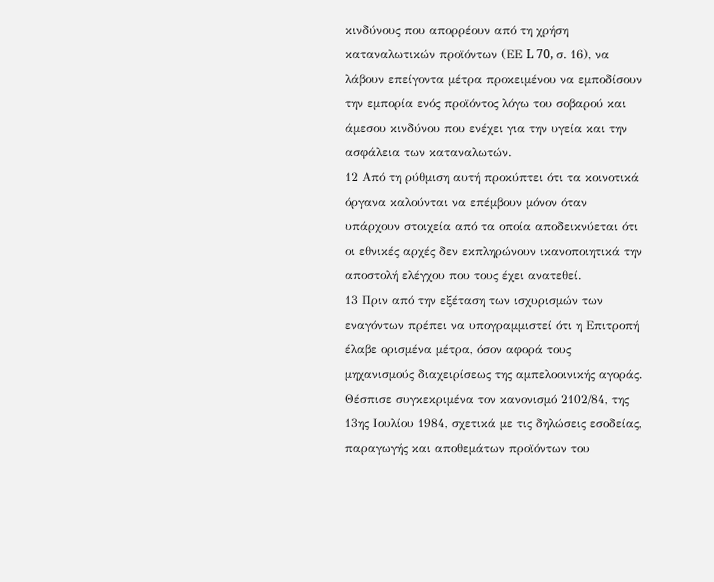κινδύνους που απορρέουν από τη χρήση καταναλωτικών προϊόντων (ΕΕ L 70, σ. 16), να λάβουν επείγοντα μέτρα προκειμένου να εμποδίσουν την εμπορία ενός προϊόντος λόγω του σοβαρού και άμεσου κινδύνου που ενέχει για την υγεία και την ασφάλεια των καταναλωτών.
12 Από τη ρύθμιση αυτή προκύπτει ότι τα κοινοτικά όργανα καλούνται να επέμβουν μόνον όταν υπάρχουν στοιχεία από τα οποία αποδεικνύεται ότι οι εθνικές αρχές δεν εκπληρώνουν ικανοποιητικά την αποστολή ελέγχου που τους έχει ανατεθεί.
13 Πριν από την εξέταση των ισχυρισμών των εναγόντων πρέπει να υπογραμμιστεί ότι η Επιτροπή έλαβε ορισμένα μέτρα, όσον αφορά τους μηχανισμούς διαχειρίσεως της αμπελοοινικής αγοράς. Θέσπισε συγκεκριμένα τον κανονισμό 2102/84, της 13ης Ιουλίου 1984, σχετικά με τις δηλώσεις εσοδείας, παραγωγής και αποθεμάτων προϊόντων του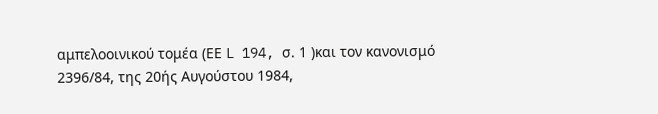αμπελοοινικού τομέα (ΕΕ L 194, σ. 1 )και τον κανονισμό 2396/84, της 20ής Αυγούστου 1984,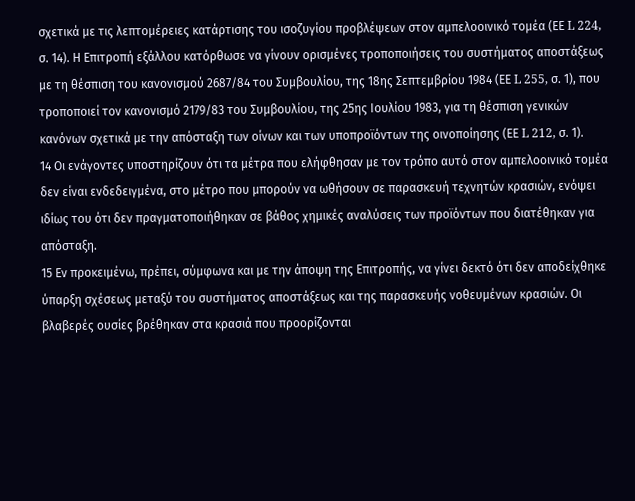σχετικά με τις λεπτομέρειες κατάρτισης του ισοζυγίου προβλέψεων στον αμπελοοινικό τομέα (ΕΕ L 224, σ. 14). Η Επιτροπή εξάλλου κατόρθωσε να γίνουν ορισμένες τροποποιήσεις του συστήματος αποστάξεως με τη θέσπιση του κανονισμού 2687/84 του Συμβουλίου, της 18ης Σεπτεμβρίου 1984 (ΕΕ L 255, σ. 1), που τροποποιεί τον κανονισμό 2179/83 του Συμβουλίου, της 25ης Ιουλίου 1983, για τη θέσπιση γενικών κανόνων σχετικά με την απόσταξη των οίνων και των υποπροϊόντων της οινοποίησης (ΕΕ L 212, σ. 1).
14 Οι ενάγοντες υποστηρίζουν ότι τα μέτρα που ελήφθησαν με τον τρόπο αυτό στον αμπελοοινικό τομέα δεν είναι ενδεδειγμένα, στο μέτρο που μπορούν να ωθήσουν σε παρασκευή τεχνητών κρασιών, ενόψει ιδίως του ότι δεν πραγματοποιήθηκαν σε βάθος χημικές αναλύσεις των προϊόντων που διατέθηκαν για απόσταξη.
15 Εν προκειμένω, πρέπει, σύμφωνα και με την άποψη της Επιτροπής, να γίνει δεκτό ότι δεν αποδείχθηκε ύπαρξη σχέσεως μεταξύ του συστήματος αποστάξεως και της παρασκευής νοθευμένων κρασιών. Οι βλαβερές ουσίες βρέθηκαν στα κρασιά που προορίζονται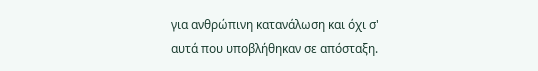για ανθρώπινη κατανάλωση και όχι σ' αυτά που υποβλήθηκαν σε απόσταξη.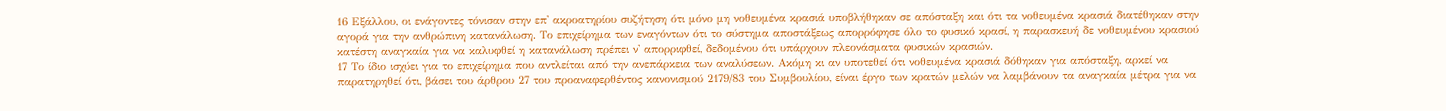16 Εξάλλου, οι ενάγοντες τόνισαν στην επ' ακροατηρίου συζήτηση ότι μόνο μη νοθευμένα κρασιά υποβλήθηκαν σε απόσταξη και ότι τα νοθευμένα κρασιά διατέθηκαν στην αγορά για την ανθρώπινη κατανάλωση. Το επιχείρημα των εναγόντων ότι το σύστημα αποστάξεως απορρόφησε όλο το φυσικό κρασί, η παρασκευή δε νοθευμένου κρασιού κατέστη αναγκαία για να καλυφθεί η κατανάλωση πρέπει ν' απορριφθεί, δεδομένου ότι υπάρχουν πλεονάσματα φυσικών κρασιών.
17 Το ίδιο ισχύει για το επιχείρημα που αντλείται από την ανεπάρκεια των αναλύσεων. Ακόμη κι αν υποτεθεί ότι νοθευμένα κρασιά δόθηκαν για απόσταξη, αρκεί να παρατηρηθεί ότι, βάσει του άρθρου 27 του προαναφερθέντος κανονισμού 2179/83 του Συμβουλίου, είναι έργο των κρατών μελών να λαμβάνουν τα αναγκαία μέτρα για να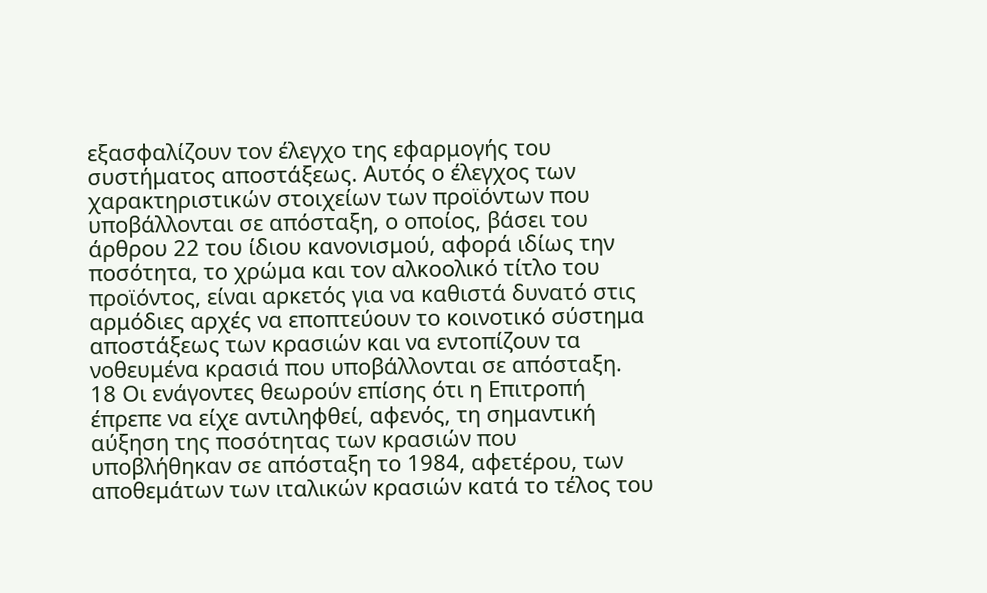εξασφαλίζουν τον έλεγχο της εφαρμογής του συστήματος αποστάξεως. Αυτός ο έλεγχος των χαρακτηριστικών στοιχείων των προϊόντων που υποβάλλονται σε απόσταξη, ο οποίος, βάσει του άρθρου 22 του ίδιου κανονισμού, αφορά ιδίως την ποσότητα, το χρώμα και τον αλκοολικό τίτλο του προϊόντος, είναι αρκετός για να καθιστά δυνατό στις αρμόδιες αρχές να εποπτεύουν το κοινοτικό σύστημα αποστάξεως των κρασιών και να εντοπίζουν τα νοθευμένα κρασιά που υποβάλλονται σε απόσταξη.
18 Οι ενάγοντες θεωρούν επίσης ότι η Επιτροπή έπρεπε να είχε αντιληφθεί, αφενός, τη σημαντική αύξηση της ποσότητας των κρασιών που υποβλήθηκαν σε απόσταξη το 1984, αφετέρου, των αποθεμάτων των ιταλικών κρασιών κατά το τέλος του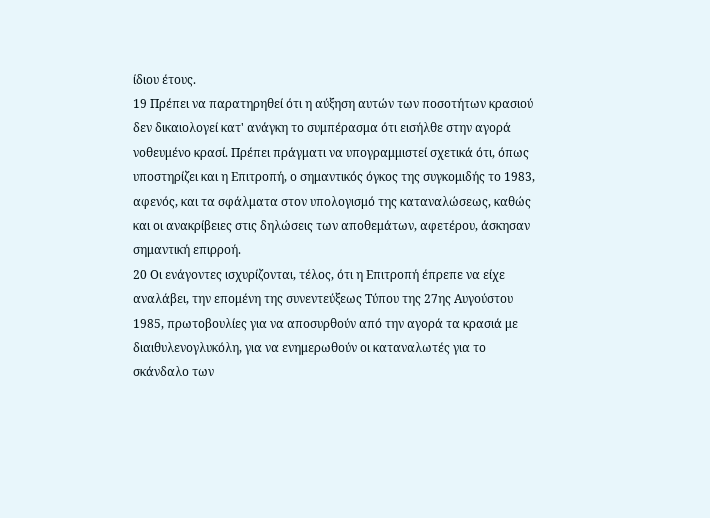ίδιου έτους.
19 Πρέπει να παρατηρηθεί ότι η αύξηση αυτών των ποσοτήτων κρασιού δεν δικαιολογεί κατ' ανάγκη το συμπέρασμα ότι εισήλθε στην αγορά νοθευμένο κρασί. Πρέπει πράγματι να υπογραμμιστεί σχετικά ότι, όπως υποστηρίζει και η Επιτροπή, ο σημαντικός όγκος της συγκομιδής το 1983, αφενός, και τα σφάλματα στον υπολογισμό της καταναλώσεως, καθώς και οι ανακρίβειες στις δηλώσεις των αποθεμάτων, αφετέρου, άσκησαν σημαντική επιρροή.
20 Οι ενάγοντες ισχυρίζονται, τέλος, ότι η Επιτροπή έπρεπε να είχε αναλάβει, την επομένη της συνεντεύξεως Τύπου της 27ης Αυγούστου 1985, πρωτοβουλίες για να αποσυρθούν από την αγορά τα κρασιά με διαιθυλενογλυκόλη, για να ενημερωθούν οι καταναλωτές για το σκάνδαλο των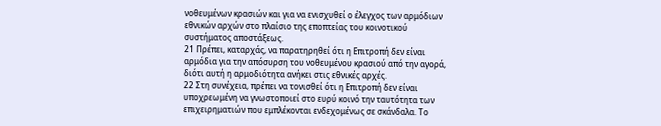νοθευμένων κρασιών και για να ενισχυθεί ο έλεγχος των αρμόδιων εθνικών αρχών στο πλαίσιο της εποπτείας του κοινοτικού συστήματος αποστάξεως.
21 Πρέπει, καταρχάς, να παρατηρηθεί ότι η Επιτροπή δεν είναι αρμόδια για την απόσυρση του νοθευμένου κρασιού από την αγορά, διότι αυτή η αρμοδιότητα ανήκει στις εθνικές αρχές.
22 Στη συνέχεια, πρέπει να τονισθεί ότι η Επιτροπή δεν είναι υποχρεωμένη να γνωστοποιεί στο ευρύ κοινό την ταυτότητα των επιχειρηματιών που εμπλέκονται ενδεχομένως σε σκάνδαλα. Το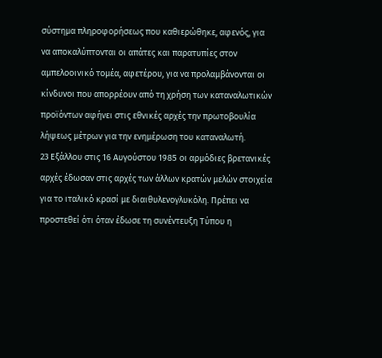σύστημα πληροφορήσεως που καθιερώθηκε, αφενός, για να αποκαλύπτονται οι απάτες και παρατυπίες στον αμπελοοινικό τομέα, αφετέρου, για να προλαμβάνονται οι κίνδυνοι που απορρέουν από τη χρήση των καταναλωτικών προϊόντων αφήνει στις εθνικές αρχές την πρωτοβουλία λήψεως μέτρων για την ενημέρωση του καταναλωτή.
23 Εξάλλου στις 16 Αυγούστου 1985 οι αρμόδιες βρετανικές αρχές έδωσαν στις αρχές των άλλων κρατών μελών στοιχεία για το ιταλικό κρασί με διαιθυλενογλυκόλη. Πρέπει να προστεθεί ότι όταν έδωσε τη συνέντευξη Τύπου η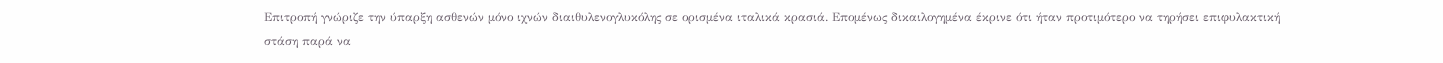Επιτροπή γνώριζε την ύπαρξη ασθενών μόνο ιχνών διαιθυλενογλυκόλης σε ορισμένα ιταλικά κρασιά. Επομένως δικαιλογημένα έκρινε ότι ήταν προτιμότερο να τηρήσει επιφυλακτική στάση παρά να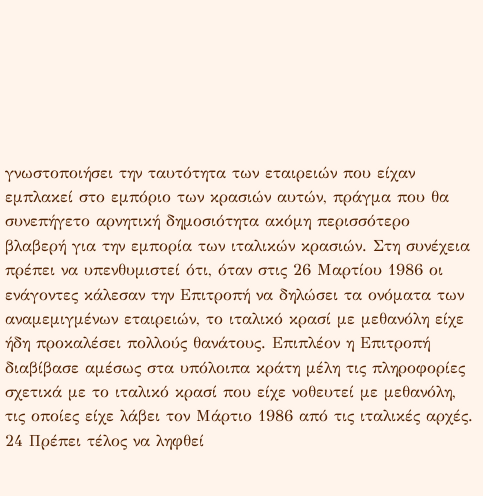γνωστοποιήσει την ταυτότητα των εταιρειών που είχαν εμπλακεί στο εμπόριο των κρασιών αυτών, πράγμα που θα συνεπήγετο αρνητική δημοσιότητα ακόμη περισσότερο βλαβερή για την εμπορία των ιταλικών κρασιών. Στη συνέχεια πρέπει να υπενθυμιστεί ότι, όταν στις 26 Μαρτίου 1986 οι ενάγοντες κάλεσαν την Επιτροπή να δηλώσει τα ονόματα των αναμεμιγμένων εταιρειών, το ιταλικό κρασί με μεθανόλη είχε ήδη προκαλέσει πολλούς θανάτους. Επιπλέον η Επιτροπή διαβίβασε αμέσως στα υπόλοιπα κράτη μέλη τις πληροφορίες σχετικά με το ιταλικό κρασί που είχε νοθευτεί με μεθανόλη, τις οποίες είχε λάβει τον Μάρτιο 1986 από τις ιταλικές αρχές.
24 Πρέπει τέλος να ληφθεί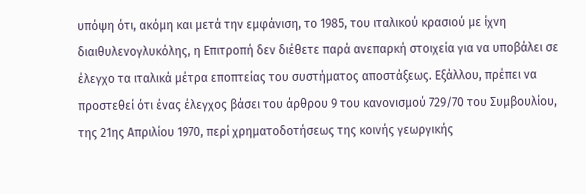υπόψη ότι, ακόμη και μετά την εμφάνιση, το 1985, του ιταλικού κρασιού με ίχνη διαιθυλενογλυκόλης, η Επιτροπή δεν διέθετε παρά ανεπαρκή στοιχεία για να υποβάλει σε έλεγχο τα ιταλικά μέτρα εποπτείας του συστήματος αποστάξεως. Εξάλλου, πρέπει να προστεθεί ότι ένας έλεγχος βάσει του άρθρου 9 του κανονισμού 729/70 του Συμβουλίου, της 21ης Απριλίου 1970, περί χρηματοδοτήσεως της κοινής γεωργικής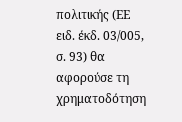πολιτικής (ΕΕ ειδ. έκδ. 03/005, σ. 93) θα αφορούσε τη χρηματοδότηση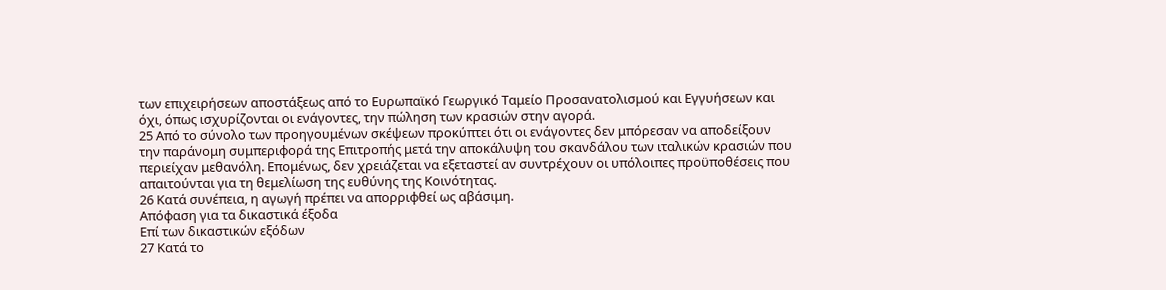των επιχειρήσεων αποστάξεως από το Ευρωπαϊκό Γεωργικό Ταμείο Προσανατολισμού και Εγγυήσεων και όχι, όπως ισχυρίζονται οι ενάγοντες, την πώληση των κρασιών στην αγορά.
25 Από το σύνολο των προηγουμένων σκέψεων προκύπτει ότι οι ενάγοντες δεν μπόρεσαν να αποδείξουν την παράνομη συμπεριφορά της Επιτροπής μετά την αποκάλυψη του σκανδάλου των ιταλικών κρασιών που περιείχαν μεθανόλη. Επομένως, δεν χρειάζεται να εξεταστεί αν συντρέχουν οι υπόλοιπες προϋποθέσεις που απαιτούνται για τη θεμελίωση της ευθύνης της Κοινότητας.
26 Κατά συνέπεια, η αγωγή πρέπει να απορριφθεί ως αβάσιμη.
Απόφαση για τα δικαστικά έξοδα
Επί των δικαστικών εξόδων
27 Κατά το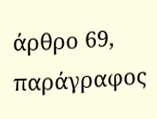άρθρο 69, παράγραφος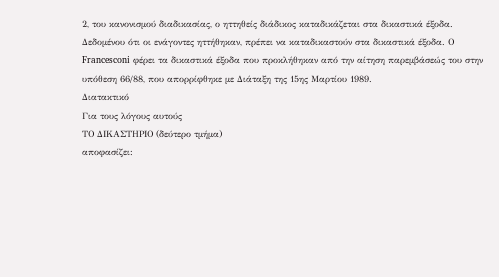2, του κανονισμού διαδικασίας, ο ηττηθείς διάδικος καταδικάζεται στα δικαστικά έξοδα. Δεδομένου ότι οι ενάγοντες ηττήθηκαν, πρέπει να καταδικαστούν στα δικαστικά έξοδα. Ο Francesconi φέρει τα δικαστικά έξοδα που προκλήθηκαν από την αίτηση παρεμβάσεώς του στην υπόθεση 66/88, που απορρίφθηκε με Διάταξη της 15ης Μαρτίου 1989.
Διατακτικό
Για τους λόγους αυτούς
ΤΟ ΔΙΚΑΣΤΗΡΙΟ (δεύτερο τμήμα)
αποφασίζει: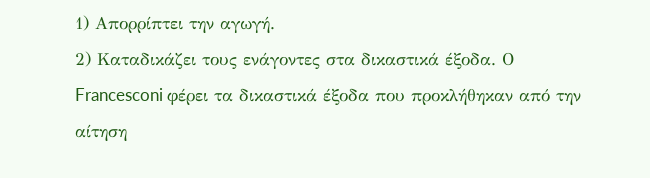1) Απορρίπτει την αγωγή.
2) Καταδικάζει τους ενάγοντες στα δικαστικά έξοδα. Ο Francesconi φέρει τα δικαστικά έξοδα που προκλήθηκαν από την αίτηση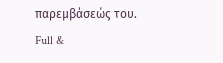παρεμβάσεώς του.
Full &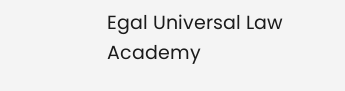Egal Universal Law Academy